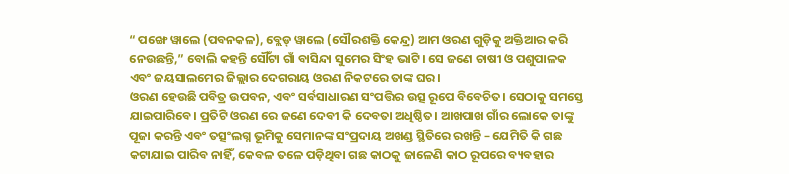“ ପଙ୍ଖେ ୱାଲେ (ପବନକଳ), ବ୍ଲେଡ୍ ୱାଲେ (ସୌରଶକ୍ତି କେନ୍ଦ୍ର) ଆମ ଓରଣ ଗୁଡ଼ିକୁ ଅକ୍ତିଆର କରି ନେଉଛନ୍ତି,” ବୋଲି କହନ୍ତି ସୌଁଟା ଗାଁ ବାସିନ୍ଦା ସୁମେର ସିଂହ ଭାଟି। ସେ ଜଣେ ଚାଷୀ ଓ ପଶୁପାଳକ ଏବଂ ଜୟସାଲମେର ଜିଲ୍ଲାର ଦେଗରାୟ ଓରଣ ନିକଟରେ ତାଙ୍କ ଘର।
ଓରଣ ହେଉଛି ପବିତ୍ର ଉପବନ, ଏବଂ ସର୍ବସାଧାରଣ ସଂପତ୍ତିର ଉତ୍ସ ରୂପେ ବିବେଚିତ। ସେଠାକୁ ସମସ୍ତେ ଯାଇପାରିବେ। ପ୍ରତିଟି ଓରଣ ରେ ଜଣେ ଦେବୀ କି ଦେବତା ଅଧିଷ୍ଠିତ। ଆଖପାଖ ଗାଁର ଲୋକେ ତାଙ୍କୁ ପୂଜା କରନ୍ତି ଏବଂ ତତ୍ସଂଲଗ୍ନ ଭୂମିକୁ ସେମାନଙ୍କ ସଂପ୍ରଦାୟ ଅଖଣ୍ଡ ସ୍ଥିତିରେ ରଖନ୍ତି – ଯେମିତି କି ଗଛ କଟାଯାଇ ପାରିବ ନାହିଁ, କେବଳ ତଳେ ପଡ଼ିଥିବା ଗଛ କାଠକୁ ଜାଳେଣି କାଠ ରୂପରେ ବ୍ୟବହାର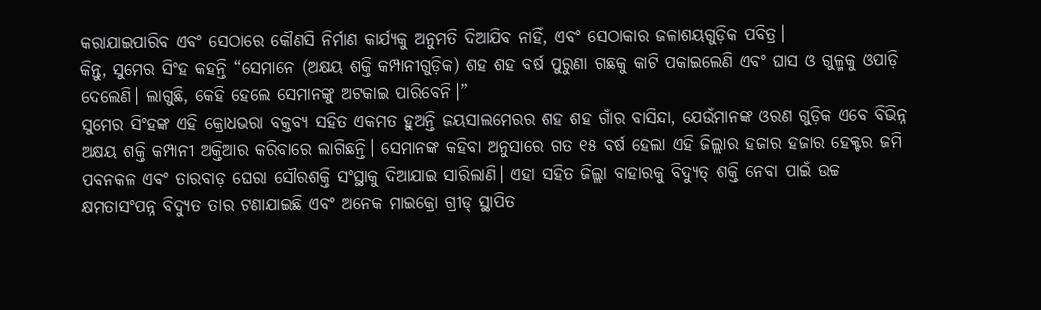କରାଯାଇପାରିବ ଏବଂ ସେଠାରେ କୌଣସି ନିର୍ମାଣ କାର୍ଯ୍ୟକୁ ଅନୁମତି ଦିଆଯିବ ନାହିଁ, ଏବଂ ସେଠାକାର ଜଳାଶୟଗୁଡ଼ିକ ପବିତ୍ର।
କିନ୍ତୁ, ସୁମେର ସିଂହ କହନ୍ତି “ସେମାନେ (ଅକ୍ଷୟ ଶକ୍ତି କମ୍ପାନୀଗୁଡ଼ିକ) ଶହ ଶହ ବର୍ଷ ପୁରୁଣା ଗଛକୁ କାଟି ପକାଇଲେଣି ଏବଂ ଘାସ ଓ ଗୁଳ୍ମକୁ ଓପାଡ଼ି ଦେଲେଣି। ଲାଗୁଛି, କେହି ହେଲେ ସେମାନଙ୍କୁ ଅଟକାଇ ପାରିବେନି।”
ସୁମେର ସିଂହଙ୍କ ଏହି କ୍ରୋଧଭରା ବକ୍ତବ୍ୟ ସହିତ ଏକମତ ହୁଅନ୍ତି ଜୟସାଲମେରର ଶହ ଶହ ଗାଁର ବାସିନ୍ଦା, ଯେଉଁମାନଙ୍କ ଓରଣ ଗୁଡ଼ିକ ଏବେ ବିଭିନ୍ନ ଅକ୍ଷୟ ଶକ୍ତି କମ୍ପାନୀ ଅକ୍ତିଆର କରିବାରେ ଲାଗିଛନ୍ତି। ସେମାନଙ୍କ କହିବା ଅନୁସାରେ ଗତ ୧୫ ବର୍ଷ ହେଲା ଏହି ଜିଲ୍ଲାର ହଜାର ହଜାର ହେକ୍ଟର ଜମି ପବନକଳ ଏବଂ ତାରବାଡ଼ ଘେରା ସୌରଶକ୍ତି ସଂସ୍ଥାକୁ ଦିଆଯାଇ ସାରିଲାଣି। ଏହା ସହିତ ଜିଲ୍ଲା ବାହାରକୁ ବିଦ୍ୟୁତ୍ ଶକ୍ତି ନେବା ପାଇଁ ଉଚ୍ଚ କ୍ଷମତାସଂପନ୍ନ ବିଦ୍ୟୁତ ତାର ଟଣାଯାଇଛି ଏବଂ ଅନେକ ମାଇକ୍ରୋ ଗ୍ରୀଡ୍ ସ୍ଥାପିତ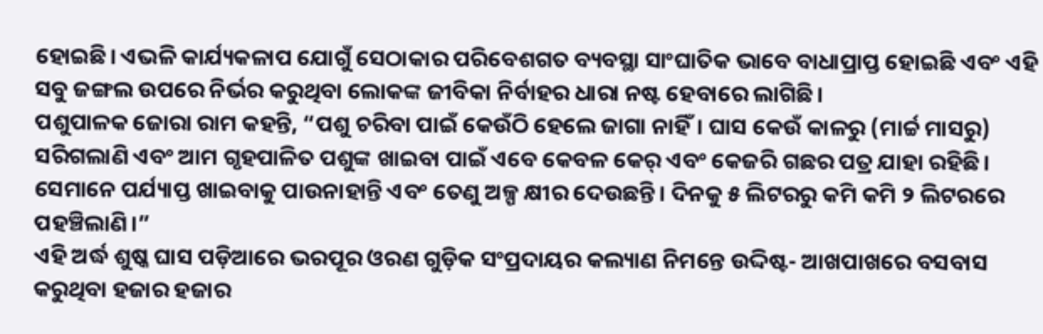ହୋଇଛି। ଏଭଳି କାର୍ଯ୍ୟକଳାପ ଯୋଗୁଁ ସେଠାକାର ପରିବେଶଗତ ବ୍ୟବସ୍ଥା ସାଂଘାତିକ ଭାବେ ବାଧାପ୍ରାପ୍ତ ହୋଇଛି ଏବଂ ଏହି ସବୁ ଜଙ୍ଗଲ ଉପରେ ନିର୍ଭର କରୁଥିବା ଲୋକଙ୍କ ଜୀବିକା ନିର୍ବାହର ଧାରା ନଷ୍ଟ ହେବାରେ ଲାଗିଛି।
ପଶୁପାଳକ ଜୋରା ରାମ କହନ୍ତି, “ପଶୁ ଚରିବା ପାଇଁ କେଉଁଠି ହେଲେ ଜାଗା ନାହିଁ। ଘାସ କେଉଁ କାଳରୁ (ମାର୍ଚ୍ଚ ମାସରୁ) ସରିଗଲାଣି ଏବଂ ଆମ ଗୃହପାଳିତ ପଶୁଙ୍କ ଖାଇବା ପାଇଁ ଏବେ କେବଳ କେର୍ ଏବଂ କେଜରି ଗଛର ପତ୍ର ଯାହା ରହିଛି। ସେମାନେ ପର୍ଯ୍ୟାପ୍ତ ଖାଇବାକୁ ପାଉନାହାନ୍ତି ଏବଂ ତେଣୁ ଅଳ୍ପ କ୍ଷୀର ଦେଉଛନ୍ତି। ଦିନକୁ ୫ ଲିଟରରୁ କମି କମି ୨ ଲିଟରରେ ପହଞ୍ଚିଲାଣି।”
ଏହି ଅର୍ଦ୍ଧ ଶୁଷ୍କ ଘାସ ପଡ଼ିଆରେ ଭରପୂର ଓରଣ ଗୁଡ଼ିକ ସଂପ୍ରଦାୟର କଲ୍ୟାଣ ନିମନ୍ତେ ଉଦ୍ଦିଷ୍ଟ- ଆଖପାଖରେ ବସବାସ କରୁଥିବା ହଜାର ହଜାର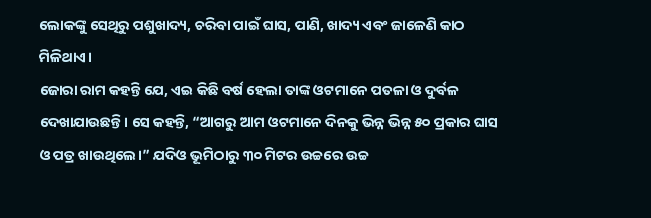ଲୋକଙ୍କୁ ସେଥିରୁ ପଶୁଖାଦ୍ୟ, ଚରିବା ପାଇଁ ଘାସ, ପାଣି, ଖାଦ୍ୟ ଏବଂ ଜାଳେଣି କାଠ ମିଳିଥାଏ।
ଜୋରା ରାମ କହନ୍ତି ଯେ, ଏଇ କିଛି ବର୍ଷ ହେଲା ତାଙ୍କ ଓଟମାନେ ପତଳା ଓ ଦୁର୍ବଳ ଦେଖାଯାଉଛନ୍ତି। ସେ କହନ୍ତି, “ଆଗରୁ ଆମ ଓଟମାନେ ଦିନକୁ ଭିନ୍ନ ଭିନ୍ନ ୫୦ ପ୍ରକାର ଘାସ ଓ ପତ୍ର ଖାଉଥିଲେ।” ଯଦିଓ ଭୂମିଠାରୁ ୩୦ ମିଟର ଉଚ୍ଚରେ ଉଚ୍ଚ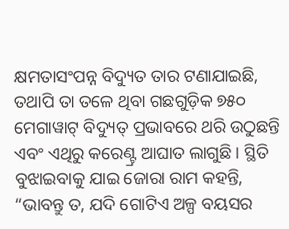କ୍ଷମତାସଂପନ୍ନ ବିଦ୍ୟୁତ ତାର ଟଣାଯାଇଛି, ତଥାପି ତା ତଳେ ଥିବା ଗଛଗୁଡ଼ିକ ୭୫୦ ମେଗାୱାଟ୍ ବିଦ୍ୟୁତ୍ ପ୍ରଭାବରେ ଥରି ଉଠୁଛନ୍ତି ଏବଂ ଏଥିରୁ କରେଣ୍ଟ୍ର ଆଘାତ ଲାଗୁଛି। ସ୍ଥିତି ବୁଝାଇବାକୁ ଯାଇ ଜୋରା ରାମ କହନ୍ତି, “ଭାବନ୍ତୁ ତ, ଯଦି ଗୋଟିଏ ଅଳ୍ପ ବୟସର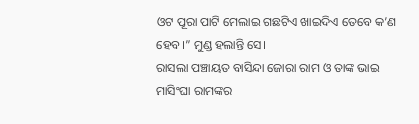ଓଟ ପୂରା ପାଟି ମେଲାଇ ଗଛଟିଏ ଖାଇଦିଏ ତେବେ କ’ଣ ହେବ।” ମୁଣ୍ଡ ହଲାନ୍ତି ସେ।
ରାସଲା ପଞ୍ଚାୟତ ବାସିନ୍ଦା ଜୋରା ରାମ ଓ ତାଙ୍କ ଭାଇ ମାସିଂଘା ରାମଙ୍କର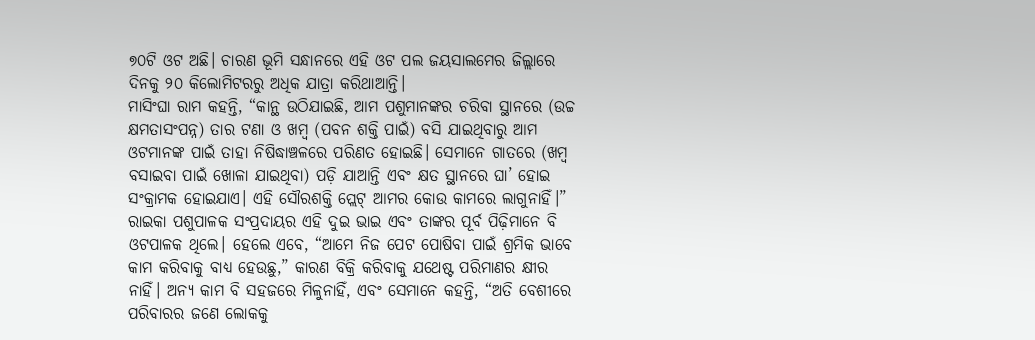୭୦ଟି ଓଟ ଅଛି। ଚାରଣ ଭୂମି ସନ୍ଧାନରେ ଏହି ଓଟ ପଲ ଜୟସାଲମେର ଜିଲ୍ଲାରେ ଦିନକୁ ୨୦ କିଲୋମିଟରରୁ ଅଧିକ ଯାତ୍ରା କରିଥାଆନ୍ତି।
ମାସିଂଘା ରାମ କହନ୍ତି, “କାନ୍ଥ ଉଠିଯାଇଛି, ଆମ ପଶୁମାନଙ୍କର ଚରିବା ସ୍ଥାନରେ (ଉଚ୍ଚ କ୍ଷମତାସଂପନ୍ନ) ତାର ଟଣା ଓ ଖମ୍ବ (ପବନ ଶକ୍ତି ପାଇଁ) ବସି ଯାଇଥିବାରୁ ଆମ ଓଟମାନଙ୍କ ପାଇଁ ତାହା ନିଷିଦ୍ଧାଞ୍ଚଳରେ ପରିଣତ ହୋଇଛି। ସେମାନେ ଗାତରେ (ଖମ୍ବ ବସାଇବା ପାଇଁ ଖୋଳା ଯାଇଥିବା) ପଡ଼ି ଯାଆନ୍ତି ଏବଂ କ୍ଷତ ସ୍ଥାନରେ ଘା’ ହୋଇ ସଂକ୍ରାମକ ହୋଇଯାଏ। ଏହି ସୌରଶକ୍ତି ପ୍ଲେଟ୍ ଆମର କୋଉ କାମରେ ଲାଗୁନାହିଁ।”
ରାଇକା ପଶୁପାଳକ ସଂପ୍ରଦାୟର ଏହି ଦୁଇ ଭାଇ ଏବଂ ତାଙ୍କର ପୂର୍ବ ପିଢ଼ିମାନେ ବି ଓଟପାଳକ ଥିଲେ। ହେଲେ ଏବେ, “ଆମେ ନିଜ ପେଟ ପୋଷିବା ପାଇଁ ଶ୍ରମିକ ଭାବେ କାମ କରିବାକୁ ବାଧ୍ୟ ହେଉଛୁ,” କାରଣ ବିକ୍ରି କରିବାକୁ ଯଥେଷ୍ଟ ପରିମାଣର କ୍ଷୀର ନାହିଁ। ଅନ୍ୟ କାମ ବି ସହଜରେ ମିଳୁନାହିଁ, ଏବଂ ସେମାନେ କହନ୍ତି, “ଅତି ବେଶୀରେ ପରିବାରର ଜଣେ ଲୋକକୁ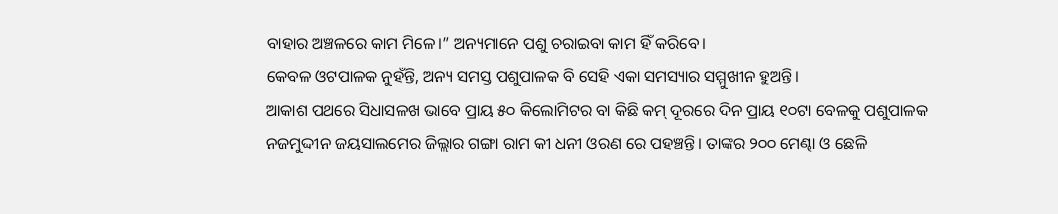ବାହାର ଅଞ୍ଚଳରେ କାମ ମିଳେ।” ଅନ୍ୟମାନେ ପଶୁ ଚରାଇବା କାମ ହିଁ କରିବେ।
କେବଳ ଓଟପାଳକ ନୁହଁନ୍ତି, ଅନ୍ୟ ସମସ୍ତ ପଶୁପାଳକ ବି ସେହି ଏକା ସମସ୍ୟାର ସମ୍ମୁଖୀନ ହୁଅନ୍ତି।
ଆକାଶ ପଥରେ ସିଧାସଳଖ ଭାବେ ପ୍ରାୟ ୫୦ କିଲୋମିଟର ବା କିଛି କମ୍ ଦୂରରେ ଦିନ ପ୍ରାୟ ୧୦ଟା ବେଳକୁ ପଶୁପାଳକ ନଜମୁଦ୍ଦୀନ ଜୟସାଲମେର ଜିଲ୍ଲାର ଗଙ୍ଗା ରାମ କୀ ଧନୀ ଓରଣ ରେ ପହଞ୍ଚନ୍ତି। ତାଙ୍କର ୨୦୦ ମେଣ୍ଢା ଓ ଛେଳି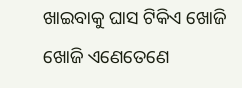ଖାଇବାକୁ ଘାସ ଟିକିଏ ଖୋଜି ଖୋଜି ଏଣେତେଣେ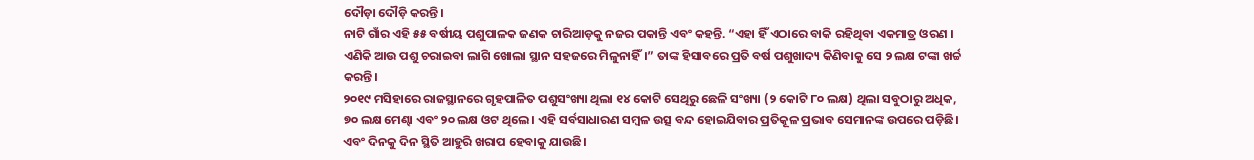ଦୌଡ଼ା ଦୌଡ଼ି କରନ୍ତି।
ନାଟି ଗାଁର ଏହି ୫୫ ବର୍ଷୀୟ ପଶୁପାଳକ ଜଣକ ଚାରିଆଡ଼କୁ ନଜର ପକାନ୍ତି ଏବଂ କହନ୍ତି. “ଏହା ହିଁ ଏଠାରେ ବାକି ରହିଥିବା ଏକମାତ୍ର ଓରଣ । ଏଣିକି ଆଉ ପଶୁ ଚରାଇବା ଲାଗି ଖୋଲା ସ୍ଥାନ ସହଜରେ ମିଳୁନାହିଁ।” ତାଙ୍କ ହିସାବରେ ପ୍ରତି ବର୍ଷ ପଶୁଖାଦ୍ୟ କିଣିବାକୁ ସେ ୨ ଲକ୍ଷ ଟଙ୍କା ଖର୍ଚ୍ଚ କରନ୍ତି।
୨୦୧୯ ମସିହାରେ ରାଜସ୍ଥାନରେ ଗୃହପାଳିତ ପଶୁସଂଖ୍ୟା ଥିଲା ୧୪ କୋଟି ସେଥିରୁ ଛେଳି ସଂଖ୍ୟା (୨ କୋଟି ୮୦ ଲକ୍ଷ) ଥିଲା ସବୁଠାରୁ ଅଧିକ, ୭୦ ଲକ୍ଷ ମେଣ୍ଢା ଏବଂ ୨୦ ଲକ୍ଷ ଓଟ ଥିଲେ। ଏହି ସର୍ବସାଧାରଣ ସମ୍ବଳ ଉତ୍ସ ବନ୍ଦ ହୋଇଯିବାର ପ୍ରତିକୂଳ ପ୍ରଭାବ ସେମାନଙ୍କ ଉପରେ ପଡ଼ିଛି।
ଏବଂ ଦିନକୁ ଦିନ ସ୍ଥିତି ଆହୁରି ଖରାପ ହେବାକୁ ଯାଉଛି।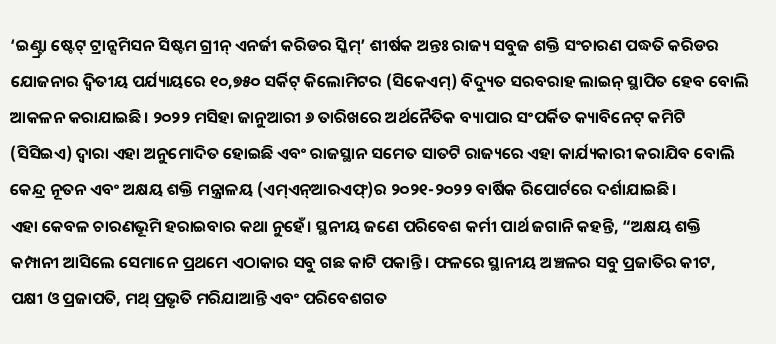‘ଇଣ୍ଟ୍ରା ଷ୍ଟେଟ୍ ଟ୍ରାନ୍ସମିସନ ସିଷ୍ଟମ ଗ୍ରୀନ୍ ଏନର୍ଜୀ କରିଡର ସ୍କିମ୍’ ଶୀର୍ଷକ ଅନ୍ତଃ ରାଜ୍ୟ ସବୁଜ ଶକ୍ତି ସଂଚାରଣ ପଦ୍ଧତି କରିଡର ଯୋଜନାର ଦ୍ୱିତୀୟ ପର୍ଯ୍ୟାୟରେ ୧୦,୭୫୦ ସର୍କିଟ୍ କିଲୋମିଟର (ସିକେଏମ୍) ବିଦ୍ୟୁତ ସରବରାହ ଲାଇନ୍ ସ୍ଥାପିତ ହେବ ବୋଲି ଆକଳନ କରାଯାଇଛି। ୨୦୨୨ ମସିହା ଜାନୁଆରୀ ୬ ତାରିଖରେ ଅର୍ଥନୈତିକ ବ୍ୟାପାର ସଂପର୍କିତ କ୍ୟାବିନେଟ୍ କମିଟି (ସିସିଇଏ) ଦ୍ୱାରା ଏହା ଅନୁମୋଦିତ ହୋଇଛି ଏବଂ ରାଜସ୍ଥାନ ସମେତ ସାତଟି ରାଜ୍ୟରେ ଏହା କାର୍ଯ୍ୟକାରୀ କରାଯିବ ବୋଲି କେନ୍ଦ୍ର ନୂତନ ଏବଂ ଅକ୍ଷୟ ଶକ୍ତି ମନ୍ତ୍ରାଳୟ (ଏମ୍ଏନ୍ଆରଏଫ୍)ର ୨୦୨୧-୨୦୨୨ ବାର୍ଷିକ ରିପୋର୍ଟରେ ଦର୍ଶାଯାଇଛି।
ଏହା କେବଳ ଚାରଣଭୂମି ହରାଇବାର କଥା ନୁହେଁ। ସ୍ଥନୀୟ ଜଣେ ପରିବେଶ କର୍ମୀ ପାର୍ଥ ଜଗାନି କହନ୍ତି, “ଅକ୍ଷୟ ଶକ୍ତି କମ୍ପାନୀ ଆସିଲେ ସେମାନେ ପ୍ରଥମେ ଏଠାକାର ସବୁ ଗଛ କାଟି ପକାନ୍ତି। ଫଳରେ ସ୍ଥାନୀୟ ଅଞ୍ଚଳର ସବୁ ପ୍ରଜାତିର କୀଟ, ପକ୍ଷୀ ଓ ପ୍ରଜାପତି, ମଥ୍ ପ୍ରଭୃତି ମରିଯାଆନ୍ତି ଏବଂ ପରିବେଶଗତ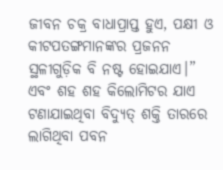ଜୀବନ ଚକ୍ର ବାଧାପ୍ରାପ୍ତ ହୁଏ, ପକ୍ଷୀ ଓ କୀଟପତଙ୍ଗମାନଙ୍କର ପ୍ରଜନନ ସ୍ଥଳୀଗୁଡ଼ିକ ବି ନଷ୍ଟ ହୋଇଯାଏ।”
ଏବଂ ଶହ ଶହ କିଲୋମିଟର ଯାଏ ଟଣାଯାଇଥିବା ବିଦ୍ୟୁତ୍ ଶକ୍ତି ତାରରେ ଲାଗିଥିବା ପବନ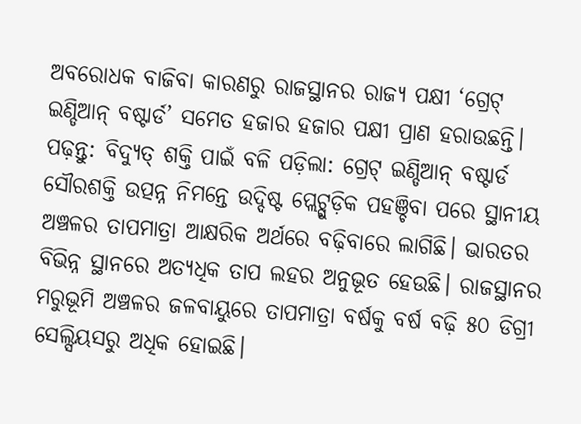ଅବରୋଧକ ବାଜିବା କାରଣରୁ ରାଜସ୍ଥାନର ରାଜ୍ୟ ପକ୍ଷୀ ‘ଗ୍ରେଟ୍ ଇଣ୍ଡିଆନ୍ ବଷ୍ଟାର୍ଡ’ ସମେତ ହଜାର ହଜାର ପକ୍ଷୀ ପ୍ରାଣ ହରାଉଛନ୍ତି। ପଢ଼ନ୍ତୁ: ବିଦ୍ୟୁତ୍ ଶକ୍ତି ପାଇଁ ବଳି ପଡ଼ିଲା: ଗ୍ରେଟ୍ ଇଣ୍ଡିଆନ୍ ବଷ୍ଟାର୍ଡ
ସୌରଶକ୍ତି ଉତ୍ପନ୍ନ ନିମନ୍ତେ ଉଦ୍ଦିଷ୍ଟ ପ୍ଲେଟ୍ଗୁଡ଼ିକ ପହଞ୍ଚିବା ପରେ ସ୍ଥାନୀୟ ଅଞ୍ଚଳର ତାପମାତ୍ରା ଆକ୍ଷରିକ ଅର୍ଥରେ ବଢ଼ିବାରେ ଲାଗିଛି। ଭାରତର ବିଭିନ୍ନ ସ୍ଥାନରେ ଅତ୍ୟଧିକ ତାପ ଲହର ଅନୁଭୂତ ହେଉଛି। ରାଜସ୍ଥାନର ମରୁଭୂମି ଅଞ୍ଚଳର ଜଳବାୟୁରେ ତାପମାତ୍ରା ବର୍ଷକୁ ବର୍ଷ ବଢ଼ି ୫୦ ଡିଗ୍ରୀ ସେଲ୍ସିୟସରୁ ଅଧିକ ହୋଇଛି।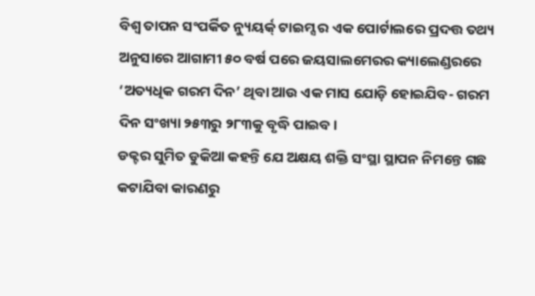ବିଶ୍ୱ ତାପନ ସଂପର୍କିତ ନ୍ୟୁୟର୍କ୍ ଟାଇମ୍ସ ର ଏକ ପୋର୍ଟାଲରେ ପ୍ରଦତ୍ତ ତଥ୍ୟ ଅନୁସାରେ ଆଗାମୀ ୫୦ ବର୍ଷ ପରେ ଜୟସାଲମେରର କ୍ୟାଲେଣ୍ଡରରେ ‘ଅତ୍ୟଧିକ ଗରମ ଦିନ’ ଥିବା ଆଉ ଏକ ମାସ ଯୋଡ଼ି ହୋଇଯିବ- ଗରମ ଦିନ ସଂଖ୍ୟା ୨୫୩ରୁ ୨୮୩କୁ ବୃଦ୍ଧି ପାଇବ।
ଡକ୍ଟର ସୁମିତ ଡୁକିଆ କହନ୍ତି ଯେ ଅକ୍ଷୟ ଶକ୍ତି ସଂସ୍ଥା ସ୍ଥାପନ ନିମନ୍ତେ ଗଛ କଟାଯିବା କାରଣରୁ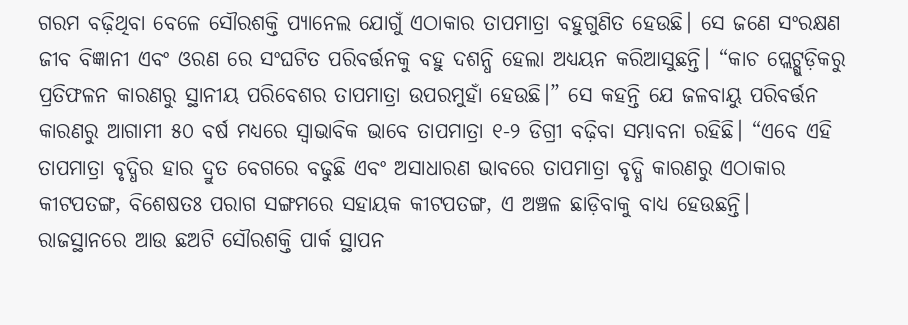ଗରମ ବଢ଼ିଥିବା ବେଳେ ସୌରଶକ୍ତି ପ୍ୟାନେଲ ଯୋଗୁଁ ଏଠାକାର ତାପମାତ୍ରା ବହୁଗୁଣିତ ହେଉଛି। ସେ ଜଣେ ସଂରକ୍ଷଣ ଜୀବ ବିଜ୍ଞାନୀ ଏବଂ ଓରଣ ରେ ସଂଘଟିତ ପରିବର୍ତ୍ତନକୁ ବହୁ ଦଶନ୍ଧି ହେଲା ଅଧ୍ୟୟନ କରିଆସୁଛନ୍ତି। “କାଚ ପ୍ଲେଟ୍ଗୁଡ଼ିକରୁ ପ୍ରତିଫଳନ କାରଣରୁ ସ୍ଥାନୀୟ ପରିବେଶର ତାପମାତ୍ରା ଉପରମୁହାଁ ହେଉଛି।” ସେ କହନ୍ତି ଯେ ଜଳବାୟୁ ପରିବର୍ତ୍ତନ କାରଣରୁ ଆଗାମୀ ୫୦ ବର୍ଷ ମଧ୍ୟରେ ସ୍ୱାଭାବିକ ଭାବେ ତାପମାତ୍ରା ୧-୨ ଡିଗ୍ରୀ ବଢ଼ିବା ସମ୍ଭାବନା ରହିଛି। “ଏବେ ଏହି ତାପମାତ୍ରା ବୃଦ୍ଧିର ହାର ଦ୍ରୁତ ବେଗରେ ବଢୁଛି ଏବଂ ଅସାଧାରଣ ଭାବରେ ତାପମାତ୍ରା ବୃଦ୍ଧି କାରଣରୁ ଏଠାକାର କୀଟପତଙ୍ଗ, ବିଶେଷତଃ ପରାଗ ସଙ୍ଗମରେ ସହାୟକ କୀଟପତଙ୍ଗ, ଏ ଅଞ୍ଚଳ ଛାଡ଼ିବାକୁ ବାଧ୍ୟ ହେଉଛନ୍ତି।
ରାଜସ୍ଥାନରେ ଆଉ ଛଅଟି ସୌରଶକ୍ତି ପାର୍କ ସ୍ଥାପନ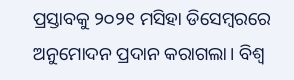ପ୍ରସ୍ତାବକୁ ୨୦୨୧ ମସିହା ଡିସେମ୍ବରରେ ଅନୁମୋଦନ ପ୍ରଦାନ କରାଗଲା। ବିଶ୍ୱ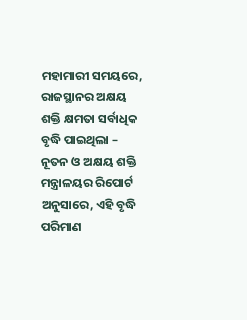ମହାମାରୀ ସମୟରେ, ରାଜସ୍ଥାନର ଅକ୍ଷୟ ଶକ୍ତି କ୍ଷମତା ସର୍ବାଧିକ ବୃଦ୍ଧି ପାଇଥିଲା – ନୂତନ ଓ ଅକ୍ଷୟ ଶକ୍ତି ମନ୍ତ୍ରାଳୟର ରିପୋର୍ଟ ଅନୁସାରେ, ଏହି ବୃଦ୍ଧି ପରିମାଣ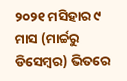୨୦୨୧ ମସିହାର ୯ ମାସ (ମାର୍ଚ୍ଚରୁ ଡିସେମ୍ବର) ଭିତରେ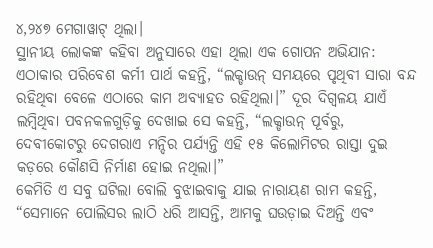୪,୨୪୭ ମେଗାୱାଟ୍ ଥିଲା।
ସ୍ଥାନୀୟ ଲୋକଙ୍କ କହିବା ଅନୁସାରେ ଏହା ଥିଲା ଏକ ଗୋପନ ଅଭିଯାନ: ଏଠାକାର ପରିବେଶ କର୍ମୀ ପାର୍ଥ କହନ୍ତି, “ଲକ୍ଡାଉନ୍ ସମୟରେ ପୃଥିବୀ ସାରା ବନ୍ଦ ରହିଥିବା ବେଳେ ଏଠାରେ କାମ ଅବ୍ୟାହତ ରହିଥିଲା।” ଦୂର ଦିଗ୍ବଳୟ ଯାଏଁ ଲମ୍ବିଥିବା ପବନକଳଗୁଡ଼ିକୁ ଦେଖାଇ ସେ କହନ୍ତି, “ଲକ୍ଡାଉନ୍ ପୂର୍ବରୁ, ଦେବୀକୋଟରୁ ଦେଗରାଏ ମନ୍ଦିର ପର୍ଯ୍ୟନ୍ତି ଏହି ୧୫ କିଲୋମିଟର ରାସ୍ତା ଦୁଇ କଡ଼ରେ କୌଣସି ନିର୍ମାଣ ହୋଇ ନଥିଲା।”
କେମିତି ଏ ସବୁ ଘଟିଲା ବୋଲି ବୁଝାଇବାକୁ ଯାଇ ନାରାୟଣ ରାମ କହନ୍ତି, “ସେମାନେ ପୋଲିସର ଲାଠି ଧରି ଆସନ୍ତି, ଆମକୁ ଘଉଡ଼ାଇ ଦିଅନ୍ତି ଏବଂ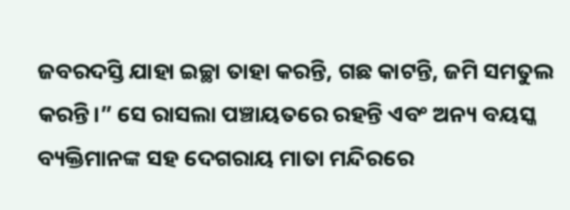ଜବରଦସ୍ତି ଯାହା ଇଚ୍ଛା ତାହା କରନ୍ତି, ଗଛ କାଟନ୍ତି, ଜମି ସମତୁଲ କରନ୍ତି।” ସେ ରାସଲା ପଞ୍ଚାୟତରେ ରହନ୍ତି ଏବଂ ଅନ୍ୟ ବୟସ୍କ ବ୍ୟକ୍ତିମାନଙ୍କ ସହ ଦେଗରାୟ ମାତା ମନ୍ଦିରରେ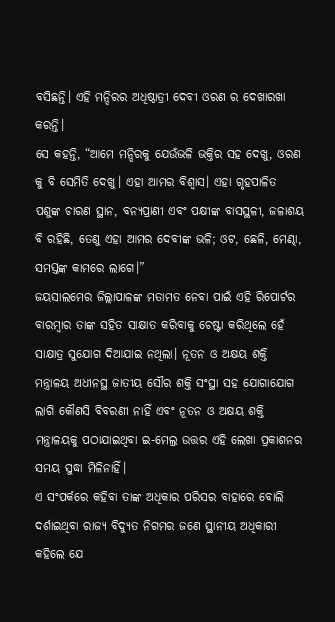ବସିଛନ୍ତି। ଏହି ମନ୍ଦିରର ଅଧିଷ୍ଠାତ୍ରୀ ଦେବୀ ଓରଣ ର ଦେଖାରଖା କରନ୍ତି।
ସେ କହନ୍ତି, “ଆମେ ମନ୍ଦିରକୁ ଯେଉଁଭଳି ଭକ୍ତିର ସହ ଦେଖୁ, ଓରଣ କୁ ବି ସେମିତି ଦେଖୁ। ଏହା ଆମର ବିଶ୍ୱାସ। ଏହା ଗୃହପାଳିତ ପଶୁଙ୍କ ଚାରଣ ସ୍ଥାନ, ବନ୍ୟପ୍ରାଣୀ ଏବଂ ପକ୍ଷୀଙ୍କ ବାସସ୍ଥଳୀ, ଜଳାଶୟ ବି ରହିଛି, ତେଣୁ ଏହା ଆମର ଦେବୀଙ୍କ ଭଳି; ଓଟ, ଛେଳି, ମେଣ୍ଢା, ସମସ୍ତଙ୍କ କାମରେ ଲାଗେ।”
ଜୟସାଲମେର ଜିଲ୍ଲାପାଳଙ୍କ ମତାମତ ନେବା ପାଇଁ ଏହି ରିପୋର୍ଟର ବାରମ୍ବାର ତାଙ୍କ ସହିତ ସାକ୍ଷାତ କରିବାକୁ ଚେଷ୍ଟା କରିଥିଲେ ହେଁ ସାକ୍ଷାତ୍ର ସୁଯୋଗ ଦିଆଯାଇ ନଥିଲା। ନୂତନ ଓ ଅକ୍ଷୟ ଶକ୍ତି ମନ୍ତ୍ରାଳୟ ଅଧୀନସ୍ଥ ଜାତୀୟ ସୌର ଶକ୍ତି ସଂସ୍ଥା ସହ ଯୋଗାଯୋଗ ଲାଗି କୌଣସି ବିବରଣୀ ନାହିଁ ଏବଂ ନୂତନ ଓ ଅକ୍ଷୟ ଶକ୍ତି ମନ୍ତ୍ରାଳୟକୁ ପଠାଯାଇଥିବା ଇ-ମେଲ୍ର ଉତ୍ତର ଏହି ଲେଖା ପ୍ରକାଶନର ସମୟ ସୁଦ୍ଧା ମିଳିନାହିଁ।
ଏ ସଂପର୍କରେ କହିବା ତାଙ୍କ ଅଧିକାର ପରିସର ବାହାରେ ବୋଲି ଦର୍ଶାଇଥିବା ରାଜ୍ୟ ବିଦ୍ୟୁତ ନିଗମର ଜଣେ ସ୍ଥାନୀୟ ଅଧିକାରୀ କହିଲେ ଯେ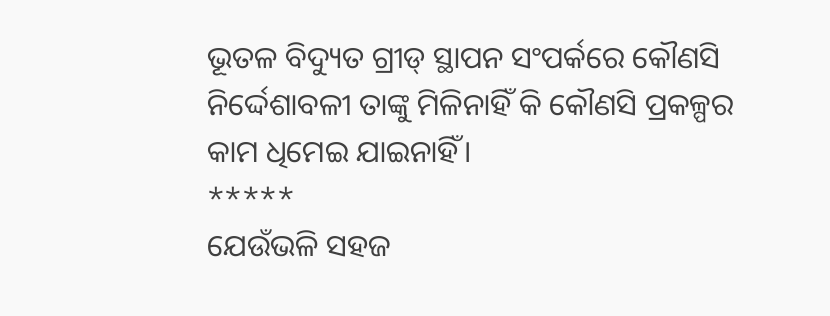ଭୂତଳ ବିଦ୍ୟୁତ ଗ୍ରୀଡ୍ ସ୍ଥାପନ ସଂପର୍କରେ କୌଣସି ନିର୍ଦ୍ଦେଶାବଳୀ ତାଙ୍କୁ ମିଳିନାହିଁ କି କୌଣସି ପ୍ରକଳ୍ପର କାମ ଧିମେଇ ଯାଇନାହିଁ।
*****
ଯେଉଁଭଳି ସହଜ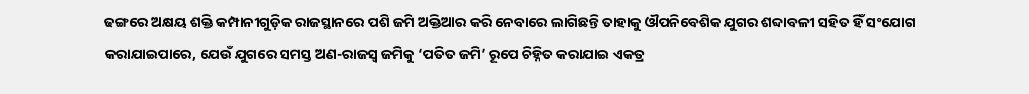ଢଙ୍ଗରେ ଅକ୍ଷୟ ଶକ୍ତି କମ୍ପାନୀଗୁଡ଼ିକ ରାଜସ୍ଥାନରେ ପଶି ଜମି ଅକ୍ତିଆର କରି ନେବାରେ ଲାଗିଛନ୍ତି ତାହାକୁ ଔପନିବେଶିକ ଯୁଗର ଶବ୍ଦାବଳୀ ସହିତ ହିଁ ସଂଯୋଗ କରାଯାଇପାରେ, ଯେଉଁ ଯୁଗରେ ସମସ୍ତ ଅଣ-ରାଜସ୍ୱ ଜମିକୁ ‘ପତିତ ଜମି’ ରୂପେ ଚିହ୍ନିତ କରାଯାଇ ଏକତ୍ର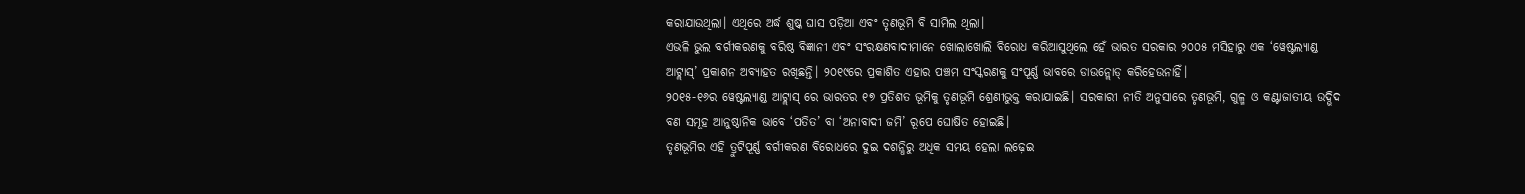କରାଯାଉଥିଲା। ଏଥିରେ ଅର୍ଦ୍ଧ ଶୁଷ୍କ ଘାସ ପଡ଼ିଆ ଏବଂ ତୃଣଭୂମି ବି ସାମିଲ ଥିଲା।
ଏଭଳି ଭୁଲ ବର୍ଗୀକରଣକୁ ବରିଷ୍ଠ ବିଜ୍ଞାନୀ ଏବଂ ସଂରକ୍ଷଣବାଦୀମାନେ ଖୋଲାଖୋଲି ବିରୋଧ କରିଆସୁଥିଲେ ହେଁ ଭାରତ ସରକାର ୨୦୦୫ ମସିହାରୁ ଏକ ‘ୱେଷ୍ଟଲ୍ୟାଣ୍ଡ ଆଟ୍ଲାସ୍’ ପ୍ରକାଶନ ଅବ୍ୟାହତ ରଖିଛନ୍ତି। ୨୦୧୯ରେ ପ୍ରକାଶିତ ଏହାର ପଞ୍ଚମ ସଂସ୍କରଣକୁ ସଂପୂର୍ଣ୍ଣ ଭାବରେ ଡାଉନ୍ଲୋଡ୍ କରିହେଉନାହିଁ।
୨୦୧୫-୧୬ର ୱେଷ୍ଟଲ୍ୟାଣ୍ଡ ଆଟ୍ଲାସ୍ ରେ ଭାରତର ୧୭ ପ୍ରତିଶତ ଭୂମିକୁ ତୃଣଭୂମି ଶ୍ରେଣୀଭୁକ୍ତ କରାଯାଇଛି। ସରକାରୀ ନୀତି ଅନୁସାରେ ତୃଣଭୂମି, ଗୁଳ୍ମ ଓ କଣ୍ଟାଜାତୀୟ ଉଦ୍ଭିଦ ବଣ ସମୂହ ଆନୁଷ୍ଠାନିକ ଭାବେ ‘ପତିତ’ ବା ‘ଅନାବାଦୀ ଜମି’ ରୂପେ ଘୋଷିତ ହୋଇଛି।
ତୃଣଭୂମିର ଏହି ତ୍ରୁଟିପୂର୍ଣ୍ଣ ବର୍ଗୀକରଣ ବିରୋଧରେ ଦୁଇ ଦଶନ୍ଧିରୁ ଅଧିକ ସମୟ ହେଲା ଲଢ଼େଇ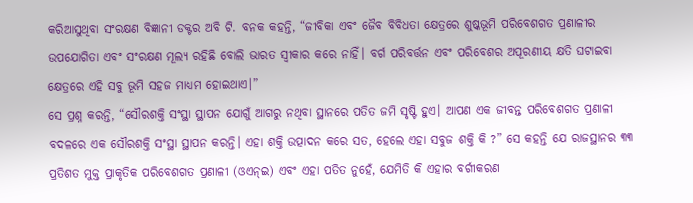କରିଆସୁଥିବା ସଂରକ୍ଷଣ ବିଜ୍ଞାନୀ ଡକ୍ଟର ଅବି ଟି. ବନକ କହନ୍ତି, “ଜୀବିକା ଏବଂ ଜୈବ ବିବିଧତା କ୍ଷେତ୍ରରେ ଶୁଷ୍କଭୂମି ପରିବେଶଗତ ପ୍ରଣାଳୀର ଉପଯୋଗିତା ଏବଂ ସଂରକ୍ଷଣ ମୂଲ୍ୟ ରହିଛି ବୋଲି ଭାରତ ସ୍ୱୀକାର କରେ ନାହିଁ। ବର୍ଗ ପରିବର୍ତ୍ତନ ଏବଂ ପରିବେଶର ଅପୂରଣୀୟ କ୍ଷତି ଘଟାଇବା କ୍ଷେତ୍ରରେ ଏହି ସବୁ ଭୂମି ସହଜ ମାଧ୍ୟମ ହୋଇଥାଏ।”
ସେ ପ୍ରଶ୍ନ କରନ୍ତି, “ସୌରଶକ୍ତି ସଂସ୍ଥା ସ୍ଥାପନ ଯୋଗୁଁ ଆଗରୁ ନଥିବା ସ୍ଥାନରେ ପତିତ ଜମି ସୃଷ୍ଟି ହୁଏ। ଆପଣ ଏକ ଜୀବନ୍ତ ପରିବେଶଗତ ପ୍ରଣାଳୀ ବଦଳରେ ଏକ ସୌରଶକ୍ତି ସଂସ୍ଥା ସ୍ଥାପନ କରନ୍ତି। ଏହା ଶକ୍ତି ଉତ୍ପାଦନ କରେ ସତ, ହେଲେ ଏହା ସବୁଜ ଶକ୍ତି କି ?” ସେ କହନ୍ତି ଯେ ରାଜସ୍ଥାନର ୩୩ ପ୍ରତିଶତ ମୁକ୍ତ ପ୍ରାକୃତିକ ପରିବେଶଗତ ପ୍ରଣାଳୀ (ଓଏନ୍ଇ) ଏବଂ ଏହା ପତିତ ନୁହେଁ, ଯେମିତି କି ଏହାର ବର୍ଗୀକରଣ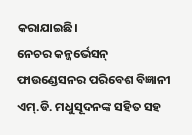କରାଯାଇଛି।
ନେଚର କନ୍ଜର୍ଭେସନ୍ ଫାଉଣ୍ଡେସନର ପରିବେଶ ବିଜ୍ଞାନୀ ଏମ୍.ଡି. ମଧୁସୂଦନଙ୍କ ସହିତ ସହ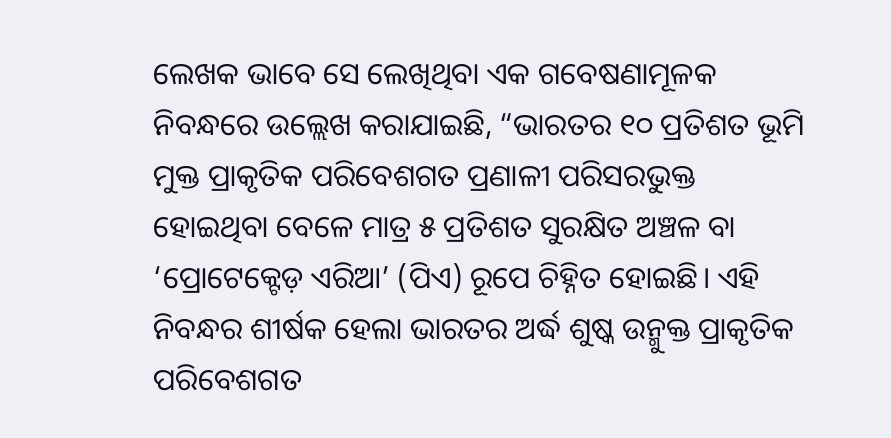ଲେଖକ ଭାବେ ସେ ଲେଖିଥିବା ଏକ ଗବେଷଣାମୂଳକ ନିବନ୍ଧରେ ଉଲ୍ଲେଖ କରାଯାଇଛି, “ଭାରତର ୧୦ ପ୍ରତିଶତ ଭୂମି ମୁକ୍ତ ପ୍ରାକୃତିକ ପରିବେଶଗତ ପ୍ରଣାଳୀ ପରିସରଭୁକ୍ତ ହୋଇଥିବା ବେଳେ ମାତ୍ର ୫ ପ୍ରତିଶତ ସୁରକ୍ଷିତ ଅଞ୍ଚଳ ବା ‘ପ୍ରୋଟେକ୍ଟେଡ଼ ଏରିଆ’ (ପିଏ) ରୂପେ ଚିହ୍ନିତ ହୋଇଛି। ଏହି ନିବନ୍ଧର ଶୀର୍ଷକ ହେଲା ଭାରତର ଅର୍ଦ୍ଧ ଶୁଷ୍କ ଉନ୍ମୁକ୍ତ ପ୍ରାକୃତିକ ପରିବେଶଗତ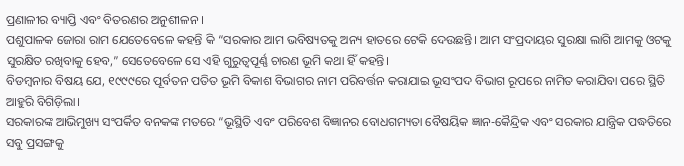ପ୍ରଣାଳୀର ବ୍ୟାପ୍ତି ଏବଂ ବିତରଣର ଅନୁଶୀଳନ ।
ପଶୁପାଳକ ଜୋରା ରାମ ଯେତେବେଳେ କହନ୍ତି କି “ସରକାର ଆମ ଭବିଷ୍ୟତକୁ ଅନ୍ୟ ହାତରେ ଟେକି ଦେଉଛନ୍ତି। ଆମ ସଂପ୍ରଦାୟର ସୁରକ୍ଷା ଲାଗି ଆମକୁ ଓଟକୁ ସୁରକ୍ଷିତ ରଖିବାକୁ ହେବ,” ସେତେବେଳେ ସେ ଏହି ଗୁରୁତ୍ୱପୂର୍ଣ୍ଣ ଚାରଣ ଭୂମି କଥା ହିଁ କହନ୍ତି।
ବିଡମ୍ବନାର ବିଷୟ ଯେ, ୧୯୯୯ରେ ପୂର୍ବତନ ପତିତ ଭୂମି ବିକାଶ ବିଭାଗର ନାମ ପରିବର୍ତ୍ତନ କରାଯାଇ ଭୂସଂପଦ ବିଭାଗ ରୂପରେ ନାମିତ କରାଯିବା ପରେ ସ୍ଥିତି ଆହୁରି ବିଗିଡ଼ିଲା।
ସରକାରଙ୍କ ଆଭିମୁଖ୍ୟ ସଂପର୍କିତ ବନକଙ୍କ ମତରେ “ଭୂସ୍ଥିତି ଏବଂ ପରିବେଶ ବିଜ୍ଞାନର ବୋଧଗମ୍ୟତା ବୈଷୟିକ ଜ୍ଞାନ-କୈନ୍ଦ୍ରିକ ଏବଂ ସରକାର ଯାନ୍ତ୍ରିକ ପଦ୍ଧତିରେ ସବୁ ପ୍ରସଙ୍ଗକୁ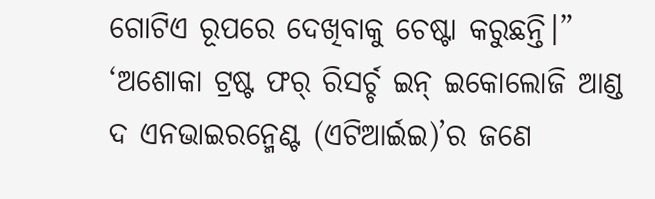ଗୋଟିଏ ରୂପରେ ଦେଖିବାକୁ ଚେଷ୍ଟା କରୁଛନ୍ତି।” ‘ଅଶୋକା ଟ୍ରଷ୍ଟ ଫର୍ ରିସର୍ଚ୍ଚ ଇନ୍ ଇକୋଲୋଜି ଆଣ୍ଡ ଦ ଏନଭାଇରନ୍ମେଣ୍ଟ (ଏଟିଆର୍ଇଇ)’ର ଜଣେ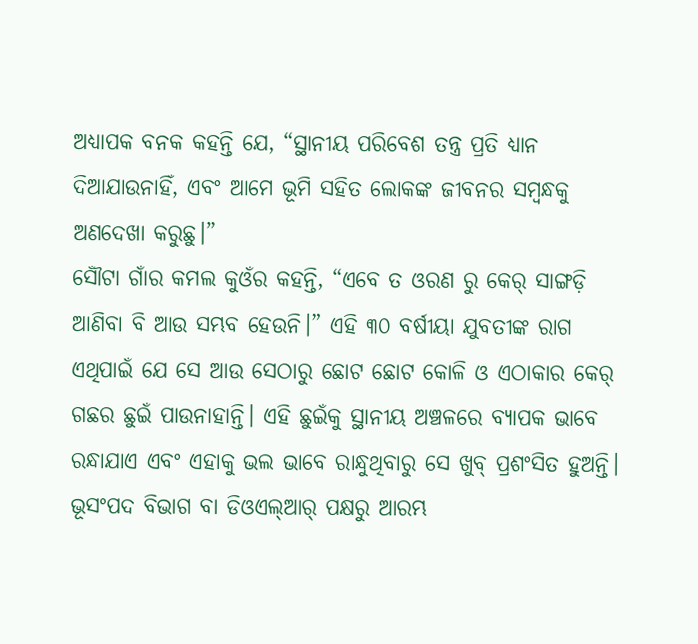ଅଧ୍ୟାପକ ବନକ କହନ୍ତି ଯେ, “ସ୍ଥାନୀୟ ପରିବେଶ ତନ୍ତ୍ର ପ୍ରତି ଧ୍ୟାନ ଦିଆଯାଉନାହିଁ, ଏବଂ ଆମେ ଭୂମି ସହିତ ଲୋକଙ୍କ ଜୀବନର ସମ୍ବନ୍ଧକୁ ଅଣଦେଖା କରୁଛୁ।”
ସୌଁଟା ଗାଁର କମଲ କୁଓଁର କହନ୍ତି, “ଏବେ ତ ଓରଣ ରୁ କେର୍ ସାଙ୍ଗଡ଼ି ଆଣିବା ବି ଆଉ ସମ୍ଭବ ହେଉନି।” ଏହି ୩୦ ବର୍ଷୀୟା ଯୁବତୀଙ୍କ ରାଗ ଏଥିପାଇଁ ଯେ ସେ ଆଉ ସେଠାରୁ ଛୋଟ ଛୋଟ କୋଳି ଓ ଏଠାକାର କେର୍ ଗଛର ଛୁଇଁ ପାଉନାହାନ୍ତି। ଏହି ଛୁଇଁକୁ ସ୍ଥାନୀୟ ଅଞ୍ଚଳରେ ବ୍ୟାପକ ଭାବେ ରନ୍ଧାଯାଏ ଏବଂ ଏହାକୁ ଭଲ ଭାବେ ରାନ୍ଧୁଥିବାରୁ ସେ ଖୁବ୍ ପ୍ରଶଂସିତ ହୁଅନ୍ତି।
ଭୂସଂପଦ ବିଭାଗ ବା ଡିଓଏଲ୍ଆର୍ ପକ୍ଷରୁ ଆରମ୍ଭ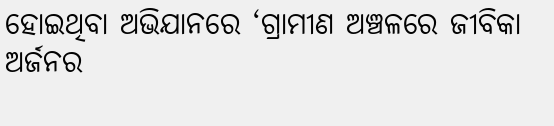ହୋଇଥିବା ଅଭିଯାନରେ ‘ଗ୍ରାମୀଣ ଅଞ୍ଚଳରେ ଜୀବିକା ଅର୍ଜନର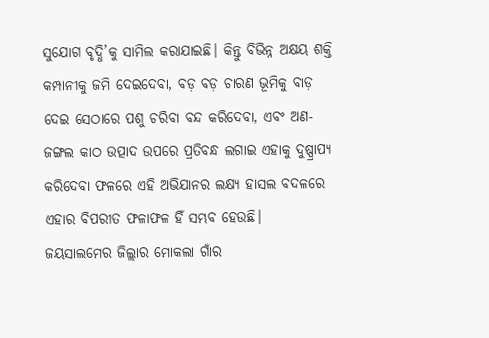ସୁଯୋଗ ବୃଦ୍ଧି’କୁ ସାମିଲ କରାଯାଇଛି। କିନ୍ତୁ ବିଭିନ୍ନ ଅକ୍ଷୟ ଶକ୍ତି କମ୍ପାନୀକୁ ଜମି ଦେଇଦେବା, ବଡ଼ ବଡ଼ ଚାରଣ ଭୂମିକୁ ବାଡ଼ ଦେଇ ସେଠାରେ ପଶୁ ଚରିବା ବନ୍ଦ କରିଦେବା, ଏବଂ ଅଣ-ଜଙ୍ଗଲ କାଠ ଉତ୍ପାଦ ଉପରେ ପ୍ରତିବନ୍ଧ ଲଗାଇ ଏହାକୁ ଦୁଷ୍ପ୍ରାପ୍ୟ କରିଦେବା ଫଳରେ ଏହି ଅଭିଯାନର ଲକ୍ଷ୍ୟ ହାସଲ ବଦଳରେ ଏହାର ବିପରୀତ ଫଳାଫଳ ହିଁ ସମ୍ଭବ ହେଉଛି।
ଜୟସାଲମେର ଜିଲ୍ଲାର ମୋକଲା ଗାଁର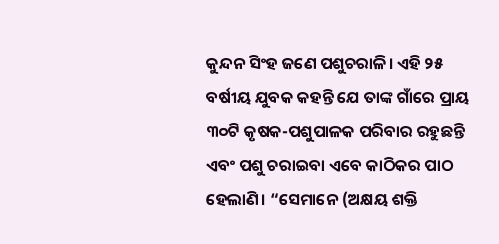କୁନ୍ଦନ ସିଂହ ଜଣେ ପଶୁଚରାଳି। ଏହି ୨୫ ବର୍ଷୀୟ ଯୁବକ କହନ୍ତି ଯେ ତାଙ୍କ ଗାଁରେ ପ୍ରାୟ ୩୦ଟି କୃଷକ-ପଶୁପାଳକ ପରିବାର ରହୁଛନ୍ତି ଏବଂ ପଶୁ ଚରାଇବା ଏବେ କାଠିକର ପାଠ ହେଲାଣି। “ସେମାନେ (ଅକ୍ଷୟ ଶକ୍ତି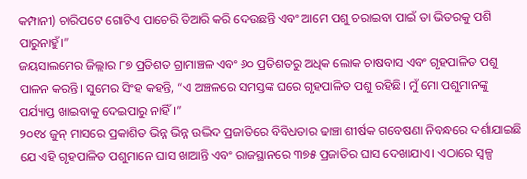କମ୍ପାନୀ) ଚାରିପଟେ ଗୋଟିଏ ପାଚେରି ତିଆରି କରି ଦେଉଛନ୍ତି ଏବଂ ଆମେ ପଶୁ ଚରାଇବା ପାଇଁ ତା ଭିତରକୁ ପଶି ପାରୁନାହୁଁ।”
ଜୟସାଲମେର ଜିଲ୍ଲାର ୮୭ ପ୍ରତିଶତ ଗ୍ରାମାଞ୍ଚଳ ଏବଂ ୬୦ ପ୍ରତିଶତରୁ ଅଧିକ ଲୋକ ଚାଷବାସ ଏବଂ ଗୃହପାଳିତ ପଶୁ ପାଳନ କରନ୍ତି। ସୁମେର ସିଂହ କହନ୍ତି, “ଏ ଅଞ୍ଚଳରେ ସମସ୍ତଙ୍କ ଘରେ ଗୃହପାଳିତ ପଶୁ ରହିଛି। ମୁଁ ମୋ ପଶୁମାନଙ୍କୁ ପର୍ଯ୍ୟାପ୍ତ ଖାଇବାକୁ ଦେଇପାରୁ ନାହିଁ।”
୨୦୧୪ ଜୁନ୍ ମାସରେ ପ୍ରକାଶିତ ଭିନ୍ନ ଭିନ୍ନ ଉଦ୍ଭିଦ ପ୍ରଜାତିରେ ବିବିଧତାର ଢାଞ୍ଚା ଶୀର୍ଷକ ଗବେଷଣା ନିବନ୍ଧରେ ଦର୍ଶାଯାଇଛି ଯେ ଏହି ଗୃହପାଳିତ ପଶୁମାନେ ଘାସ ଖାଆନ୍ତି ଏବଂ ରାଜସ୍ଥାନରେ ୩୭୫ ପ୍ରଜାତିର ଘାସ ଦେଖାଯାଏ। ଏଠାରେ ସ୍ୱଳ୍ପ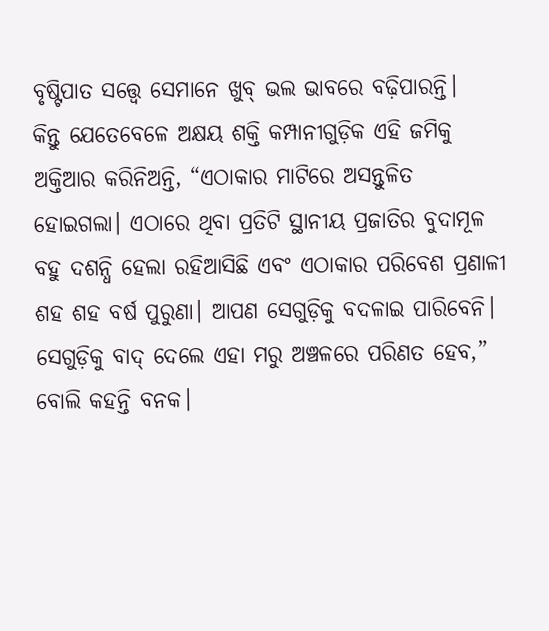ବୃଷ୍ଟିପାତ ସତ୍ତ୍ୱେ ସେମାନେ ଖୁବ୍ ଭଲ ଭାବରେ ବଢ଼ିପାରନ୍ତି।
କିନ୍ତୁ ଯେତେବେଳେ ଅକ୍ଷୟ ଶକ୍ତି କମ୍ପାନୀଗୁଡ଼ିକ ଏହି ଜମିକୁ ଅକ୍ତିଆର କରିନିଅନ୍ତି, “ଏଠାକାର ମାଟିରେ ଅସନ୍ତୁଳିତ ହୋଇଗଲା। ଏଠାରେ ଥିବା ପ୍ରତିଟି ସ୍ଥାନୀୟ ପ୍ରଜାତିର ବୁଦାମୂଳ ବହୁ ଦଶନ୍ଧି ହେଲା ରହିଆସିଛି ଏବଂ ଏଠାକାର ପରିବେଶ ପ୍ରଣାଳୀ ଶହ ଶହ ବର୍ଷ ପୁରୁଣା। ଆପଣ ସେଗୁଡ଼ିକୁ ବଦଳାଇ ପାରିବେନି। ସେଗୁଡ଼ିକୁ ବାଦ୍ ଦେଲେ ଏହା ମରୁ ଅଞ୍ଚଳରେ ପରିଣତ ହେବ,” ବୋଲି କହନ୍ତି ବନକ।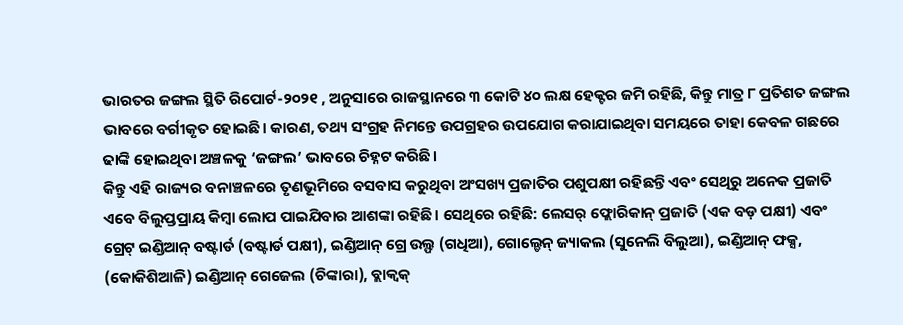ଭାରତର ଜଙ୍ଗଲ ସ୍ଥିତି ରିପୋର୍ଟ-୨୦୨୧ , ଅନୁସାରେ ରାଜସ୍ଥାନରେ ୩ କୋଟି ୪୦ ଲକ୍ଷ ହେକ୍ଟର ଜମି ରହିଛି, କିନ୍ତୁ ମାତ୍ର ୮ ପ୍ରତିଶତ ଜଙ୍ଗଲ ଭାବରେ ବର୍ଗୀକୃତ ହୋଇଛି। କାରଣ, ତଥ୍ୟ ସଂଗ୍ରହ ନିମନ୍ତେ ଉପଗ୍ରହର ଉପଯୋଗ କରାଯାଇଥିବା ସମୟରେ ତାହା କେବଳ ଗଛରେ ଢାଙ୍କି ହୋଇଥିବା ଅଞ୍ଚଳକୁ ‘ଜଙ୍ଗଲ’ ଭାବରେ ଚିହ୍ନଟ କରିଛି।
କିନ୍ତୁ ଏହି ରାଜ୍ୟର ବନାଞ୍ଚଳରେ ତୃଣଭୂମିରେ ବସବାସ କରୁଥିବା ଅଂସଖ୍ୟ ପ୍ରଜାତିର ପଶୁପକ୍ଷୀ ରହିଛନ୍ତି ଏବଂ ସେଥିରୁ ଅନେକ ପ୍ରଜାତି ଏବେ ବିଲୁପ୍ତପ୍ରାୟ କିମ୍ବା ଲୋପ ପାଇଯିବାର ଆଶଙ୍କା ରହିଛି। ସେଥିରେ ରହିଛି: ଲେସର୍ ଫ୍ଲୋରିକାନ୍ ପ୍ରଜାତି (ଏକ ବଡ଼ ପକ୍ଷୀ) ଏବଂ ଗ୍ରେଟ୍ ଇଣ୍ଡିଆନ୍ ବଷ୍ଟାର୍ଡ (ବଷ୍ଟାର୍ଡ ପକ୍ଷୀ), ଇଣ୍ଡିଆନ୍ ଗ୍ରେ ଉଲ୍ଫ (ଗଧିଆ), ଗୋଲ୍ଡେନ୍ ଜ୍ୟାକଲ (ସୁନେଲି ବିଲୁଆ), ଇଣ୍ଡିଆନ୍ ଫକ୍ସ, (କୋକିଶିଆଳି) ଇଣ୍ଡିଆନ୍ ଗେଜେଲ (ଚିଙ୍କାରା), ବ୍ଲାକ୍ବକ୍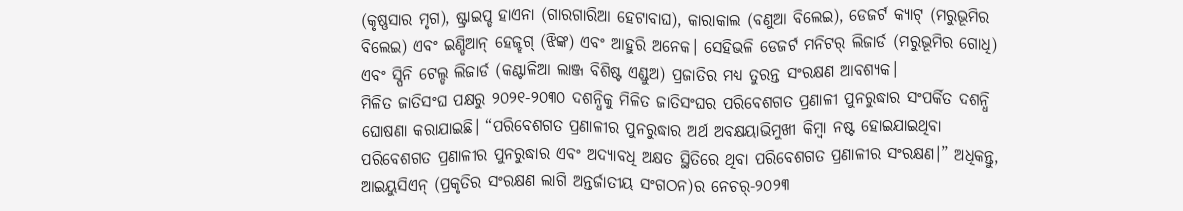(କୃଷ୍ଣସାର ମୃଗ), ଷ୍ଟ୍ରାଇପ୍ଡ ହାଏନା (ଗାରଗାରିଆ ହେଟାବାଘ), କାରାକାଲ (ବଣୁଆ ବିଲେଇ), ଡେଜର୍ଟ କ୍ୟାଟ୍ (ମରୁଭୂମିର ବିଲେଇ) ଏବଂ ଇଣ୍ଡିଆନ୍ ହେଜ୍ହଗ୍ (ଝିଙ୍କ) ଏବଂ ଆହୁରି ଅନେକ। ସେହିଭଳି ଡେଜର୍ଟ ମନିଟର୍ ଲିଜାର୍ଡ (ମରୁଭୂମିର ଗୋଧି) ଏବଂ ସ୍ପିନି ଟେଲ୍ଡ ଲିଜାର୍ଡ (କଣ୍ଟାଳିଆ ଲାଞ୍ଜ ବିଶିଷ୍ଟ ଏଣ୍ଡୁଅ) ପ୍ରଜାତିର ମଧ୍ୟ ତୁରନ୍ତ ସଂରକ୍ଷଣ ଆବଶ୍ୟକ।
ମିଳିତ ଜାତିସଂଘ ପକ୍ଷରୁ ୨୦୨୧-୨୦୩୦ ଦଶନ୍ଧିକୁ ମିଳିତ ଜାତିସଂଘର ପରିବେଶଗତ ପ୍ରଣାଳୀ ପୁନରୁଦ୍ଧାର ସଂପର୍କିତ ଦଶନ୍ଧି ଘୋଷଣା କରାଯାଇଛି। “ପରିବେଶଗତ ପ୍ରଣାଳୀର ପୁନରୁଦ୍ଧାର ଅର୍ଥ ଅବକ୍ଷୟାଭିମୁଖୀ କିମ୍ବା ନଷ୍ଟ ହୋଇଯାଇଥିବା ପରିବେଶଗତ ପ୍ରଣାଳୀର ପୁନରୁଦ୍ଧାର ଏବଂ ଅଦ୍ୟାବଧି ଅକ୍ଷତ ସ୍ଥିତିରେ ଥିବା ପରିବେଶଗତ ପ୍ରଣାଳୀର ସଂରକ୍ଷଣ।” ଅଧିକନ୍ତୁ, ଆଇୟୁସିଏନ୍ (ପ୍ରକୃତିର ସଂରକ୍ଷଣ ଲାଗି ଅନ୍ତର୍ଜାତୀୟ ସଂଗଠନ)ର ନେଚର୍-୨୦୨୩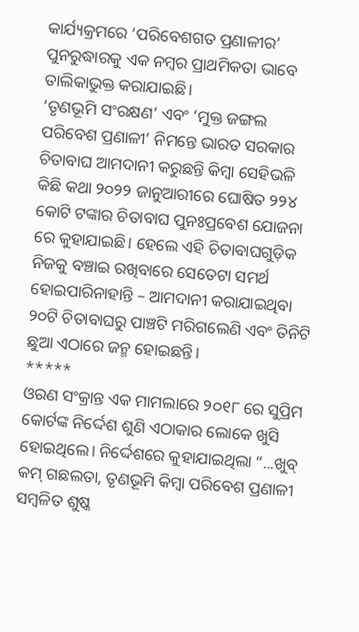କାର୍ଯ୍ୟକ୍ରମରେ ‘ପରିବେଶଗତ ପ୍ରଣାଳୀର’ ପୁନରୁଦ୍ଧାରକୁ ଏକ ନମ୍ବର ପ୍ରାଥମିକତା ଭାବେ ତାଲିକାଭୁକ୍ତ କରାଯାଇଛି।
‘ତୃଣଭୂମି ସଂରକ୍ଷଣ’ ଏବଂ ‘ମୁକ୍ତ ଜଙ୍ଗଲ ପରିବେଶ ପ୍ରଣାଳୀ’ ନିମନ୍ତେ ଭାରତ ସରକାର ଚିତାବାଘ ଆମଦାନୀ କରୁଛନ୍ତି କିମ୍ବା ସେହିଭଳି କିଛି କଥା ୨୦୨୨ ଜାନୁଆରୀରେ ଘୋଷିତ ୨୨୪ କୋଟି ଟଙ୍କାର ଚିତାବାଘ ପୁନଃପ୍ରବେଶ ଯୋଜନା ରେ କୁହାଯାଇଛି। ହେଲେ ଏହି ଚିତାବାଘଗୁଡ଼ିକ ନିଜକୁ ବଞ୍ଚାଇ ରଖିବାରେ ସେତେଟା ସମର୍ଥ ହୋଇପାରିନାହାନ୍ତି – ଆମଦାନୀ କରାଯାଇଥିବା ୨୦ଟି ଚିତାବାଘରୁ ପାଞ୍ଚଟି ମରିଗଲେଣି ଏବଂ ତିନିଟି ଛୁଆ ଏଠାରେ ଜନ୍ମ ହୋଇଛନ୍ତି।
*****
ଓରଣ ସଂକ୍ରାନ୍ତ ଏକ ମାମଲାରେ ୨୦୧୮ ରେ ସୁପ୍ରିମ କୋର୍ଟଙ୍କ ନିର୍ଦ୍ଦେଶ ଶୁଣି ଏଠାକାର ଲୋକେ ଖୁସି ହୋଇଥିଲେ। ନିର୍ଦ୍ଦେଶରେ କୁହାଯାଇଥିଲା “...ଖୁବ୍ କମ୍ ଗଛଲତା, ତୃଣଭୂମି କିମ୍ବା ପରିବେଶ ପ୍ରଣାଳୀ ସମ୍ବଳିତ ଶୁଷ୍କ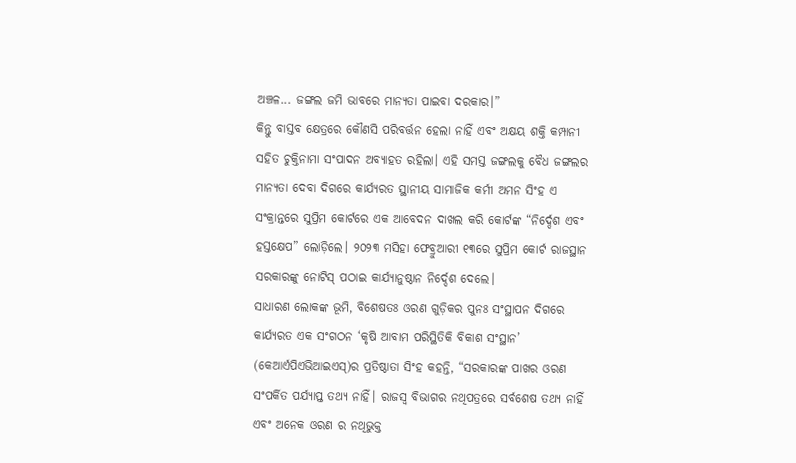ଅଞ୍ଚଳ... ଜଙ୍ଗଲ ଜମି ଭାବରେ ମାନ୍ୟତା ପାଇବା ଦରକାର।”
କିନ୍ତୁ ବାସ୍ତବ କ୍ଷେତ୍ରରେ କୌଣସି ପରିବର୍ତ୍ତନ ହେଲା ନାହିଁ ଏବଂ ଅକ୍ଷୟ ଶକ୍ତି କମ୍ପାନୀ ସହିତ ଚୁକ୍ତିନାମା ସଂପାଦନ ଅବ୍ୟାହତ ରହିଲା। ଏହି ସମସ୍ତ ଜଙ୍ଗଲକୁ ବୈଧ ଜଙ୍ଗଲର ମାନ୍ୟତା ଦେବା ଦିଗରେ କାର୍ଯ୍ୟରତ ସ୍ଥାନୀୟ ସାମାଜିକ କର୍ମୀ ଅମନ ସିଂହ ଏ ସଂକ୍ରାନ୍ତରେ ସୁପ୍ରିମ କୋର୍ଟରେ ଏକ ଆବେଦନ ଦାଖଲ କରି କୋର୍ଟଙ୍କ “ନିର୍ଦ୍ଦେଶ ଏବଂ ହସ୍ତକ୍ଷେପ” ଲୋଡ଼ିଲେ। ୨୦୨୩ ମସିହା ଫେବ୍ରୁଆରୀ ୧୩ରେ ସୁପ୍ରିମ କୋର୍ଟ ରାଜସ୍ଥାନ ସରକାରଙ୍କୁ ନୋଟିସ୍ ପଠାଇ କାର୍ଯ୍ୟାନୁଷ୍ଠାନ ନିର୍ଦ୍ଦେଶ ଦେଲେ।
ସାଧାରଣ ଲୋକଙ୍କ ଭୂମି, ବିଶେଷତଃ ଓରଣ ଗୁଡ଼ିକର ପୁନଃ ସଂସ୍ଥାପନ ଦିଗରେ କାର୍ଯ୍ୟରତ ଏକ ସଂଗଠନ ‘କୃଷି ଆବାମ ପରିସ୍ଥିତିକି ବିକାଶ ସଂସ୍ଥାନ’ (କେଆର୍ଏପିଏଭିଆଇଏସ୍)ର ପ୍ରତିଷ୍ଠାତା ସିଂହ କହନ୍ତି, “ସରକାରଙ୍କ ପାଖର ଓରଣ ସଂପର୍କିତ ପର୍ଯ୍ୟାପ୍ତ ତଥ୍ୟ ନାହିଁ। ରାଜସ୍ୱ ବିଭାଗର ନଥିପତ୍ରରେ ସର୍ବଶେଷ ତଥ୍ୟ ନାହିଁ ଏବଂ ଅନେକ ଓରଣ ର ନଥିଭୁକ୍ତ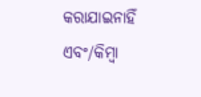କରାଯାଇନାହିଁ ଏବଂ/କିମ୍ବା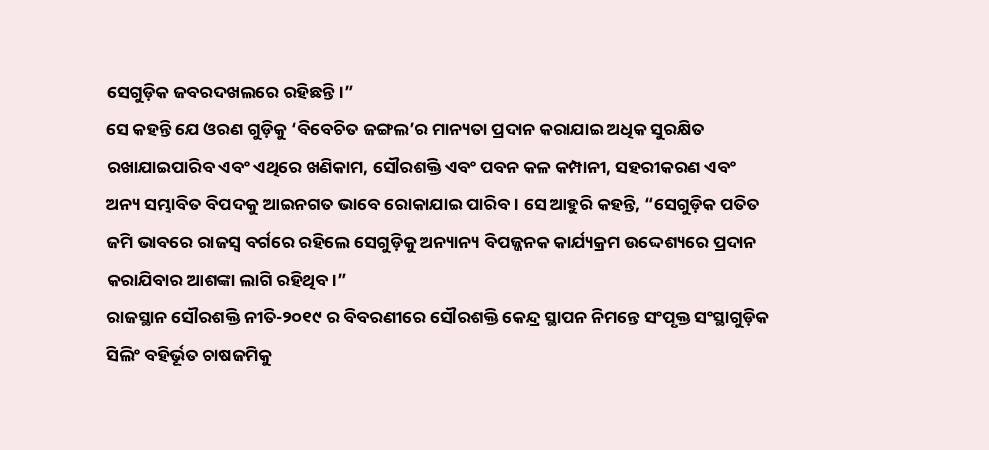ସେଗୁଡ଼ିକ ଜବରଦଖଲରେ ରହିଛନ୍ତି।”
ସେ କହନ୍ତି ଯେ ଓରଣ ଗୁଡ଼ିକୁ ‘ବିବେଚିତ ଜଙ୍ଗଲ’ର ମାନ୍ୟତା ପ୍ରଦାନ କରାଯାଇ ଅଧିକ ସୁରକ୍ଷିତ ରଖାଯାଇପାରିବ ଏବଂ ଏଥିରେ ଖଣିକାମ, ସୌରଶକ୍ତି ଏବଂ ପବନ କଳ କମ୍ପାନୀ, ସହରୀକରଣ ଏବଂ ଅନ୍ୟ ସମ୍ଭାବିତ ବିପଦକୁ ଆଇନଗତ ଭାବେ ରୋକାଯାଇ ପାରିବ। ସେ ଆହୁରି କହନ୍ତି, “ସେଗୁଡ଼ିକ ପତିତ ଜମି ଭାବରେ ରାଜସ୍ୱ ବର୍ଗରେ ରହିଲେ ସେଗୁଡ଼ିକୁ ଅନ୍ୟାନ୍ୟ ବିପଜ୍ଜନକ କାର୍ଯ୍ୟକ୍ରମ ଉଦ୍ଦେଶ୍ୟରେ ପ୍ରଦାନ କରାଯିବାର ଆଶଙ୍କା ଲାଗି ରହିଥିବ।”
ରାଜସ୍ଥାନ ସୌରଶକ୍ତି ନୀତି-୨୦୧୯ ର ବିବରଣୀରେ ସୌରଶକ୍ତି କେନ୍ଦ୍ର ସ୍ଥାପନ ନିମନ୍ତେ ସଂପୃକ୍ତ ସଂସ୍ଥାଗୁଡ଼ିକ ସିଲିଂ ବହିର୍ଭୂତ ଚାଷଜମିକୁ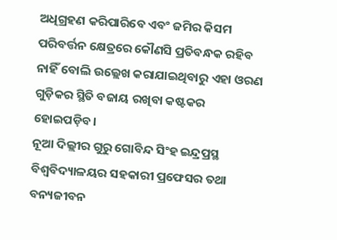ଅଧିଗ୍ରହଣ କରିପାରିବେ ଏବଂ ଜମିର କିସମ ପରିବର୍ତ୍ତନ କ୍ଷେତ୍ରରେ କୌଣସି ପ୍ରତିବନ୍ଧକ ରହିବ ନାହିଁ ବୋଲି ଉଲ୍ଲେଖ କରାଯାଇଥିବାରୁ ଏହା ଓରଣ ଗୁଡ଼ିକର ସ୍ଥିତି ବଜାୟ ରଖିବା କଷ୍ଟକର ହୋଇପଡ଼ିବ।
ନୂଆ ଦିଲ୍ଲୀର ଗୁରୁ ଗୋବିନ୍ଦ ସିଂହ ଇନ୍ଦ୍ରପ୍ରସ୍ଥ ବିଶ୍ୱବିଦ୍ୟାଳୟର ସହକାରୀ ପ୍ରଫେସର ତଥା ବନ୍ୟଜୀବନ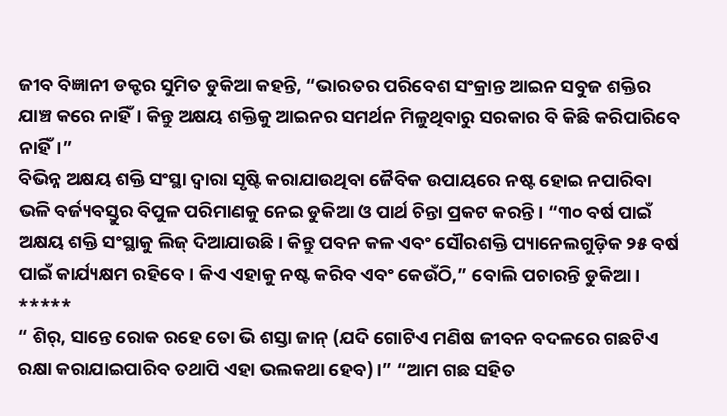ଜୀବ ବିଜ୍ଞାନୀ ଡକ୍ଟର ସୁମିତ ଡୁକିଆ କହନ୍ତି, “ଭାରତର ପରିବେଶ ସଂକ୍ରାନ୍ତ ଆଇନ ସବୁଜ ଶକ୍ତିର ଯାଞ୍ଚ କରେ ନାହିଁ। କିନ୍ତୁ ଅକ୍ଷୟ ଶକ୍ତିକୁ ଆଇନର ସମର୍ଥନ ମିଳୁଥିବାରୁ ସରକାର ବି କିଛି କରିପାରିବେ ନାହିଁ।”
ବିଭିନ୍ନ ଅକ୍ଷୟ ଶକ୍ତି ସଂସ୍ଥା ଦ୍ୱାରା ସୃଷ୍ଟି କରାଯାଉଥିବା ଜୈବିକ ଉପାୟରେ ନଷ୍ଟ ହୋଇ ନପାରିବା ଭଳି ବର୍ଜ୍ୟବସ୍ତୁର ବିପୁଳ ପରିମାଣକୁ ନେଇ ଡୁକିଆ ଓ ପାର୍ଥ ଚିନ୍ତା ପ୍ରକଟ କରନ୍ତି। “୩୦ ବର୍ଷ ପାଇଁ ଅକ୍ଷୟ ଶକ୍ତି ସଂସ୍ଥାକୁ ଲିଜ୍ ଦିଆଯାଉଛି। କିନ୍ତୁ ପବନ କଳ ଏବଂ ସୌରଶକ୍ତି ପ୍ୟାନେଲଗୁଡ଼ିକ ୨୫ ବର୍ଷ ପାଇଁ କାର୍ଯ୍ୟକ୍ଷମ ରହିବେ। କିଏ ଏହାକୁ ନଷ୍ଟ କରିବ ଏବଂ କେଉଁଠି,” ବୋଲି ପଚାରନ୍ତି ଡୁକିଆ।
*****
“ ଶିର୍, ସାନ୍ତେ ରୋକ ରହେ ତୋ ଭି ଶସ୍ତା ଜାନ୍ (ଯଦି ଗୋଟିଏ ମଣିଷ ଜୀବନ ବଦଳରେ ଗଛଟିଏ ରକ୍ଷା କରାଯାଇପାରିବ ତଥାପି ଏହା ଭଲକଥା ହେବ)।” “ଆମ ଗଛ ସହିତ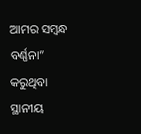ଆମର ସମ୍ବନ୍ଧ ବର୍ଣ୍ଣନା” କରୁଥିବା ସ୍ଥାନୀୟ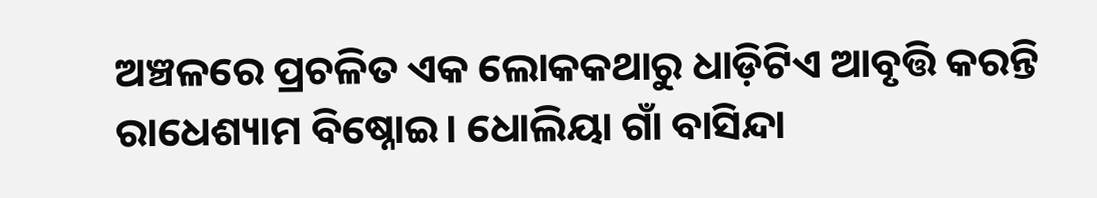ଅଞ୍ଚଳରେ ପ୍ରଚଳିତ ଏକ ଲୋକକଥାରୁ ଧାଡ଼ିଟିଏ ଆବୃତ୍ତି କରନ୍ତି ରାଧେଶ୍ୟାମ ବିଷ୍ନୋଇ। ଧୋଲିୟା ଗାଁ ବାସିନ୍ଦା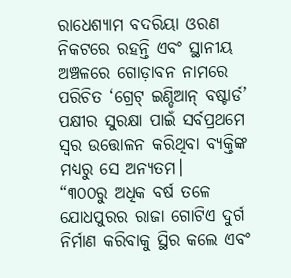ରାଧେଶ୍ୟାମ ବଦରିୟା ଓରଣ ନିକଟରେ ରହନ୍ତି ଏବଂ ସ୍ଥାନୀୟ ଅଞ୍ଚଳରେ ଗୋଡ଼ାବନ ନାମରେ ପରିଚିତ ‘ଗ୍ରେଟ୍ ଇଣ୍ଡିଆନ୍ ବଷ୍ଟାର୍ଡ’ ପକ୍ଷୀର ସୁରକ୍ଷା ପାଇଁ ସର୍ବପ୍ରଥମେ ସ୍ୱର ଉତ୍ତୋଳନ କରିଥିବା ବ୍ୟକ୍ତିଙ୍କ ମଧ୍ୟରୁ ସେ ଅନ୍ୟତମ।
“୩୦୦ରୁ ଅଧିକ ବର୍ଷ ତଳେ ଯୋଧପୁରର ରାଜା ଗୋଟିଏ ଦୁର୍ଗ ନିର୍ମାଣ କରିବାକୁ ସ୍ଥିର କଲେ ଏବଂ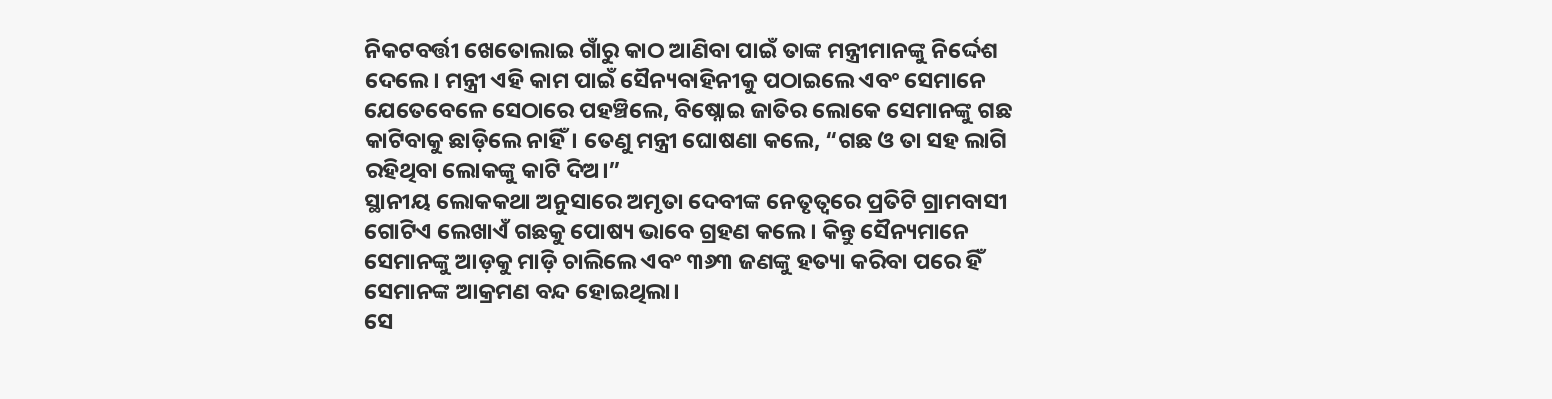ନିକଟବର୍ତ୍ତୀ ଖେତୋଲାଇ ଗାଁରୁ କାଠ ଆଣିବା ପାଇଁ ତାଙ୍କ ମନ୍ତ୍ରୀମାନଙ୍କୁ ନିର୍ଦ୍ଦେଶ ଦେଲେ। ମନ୍ତ୍ରୀ ଏହି କାମ ପାଇଁ ସୈନ୍ୟବାହିନୀକୁ ପଠାଇଲେ ଏବଂ ସେମାନେ ଯେତେବେଳେ ସେଠାରେ ପହଞ୍ଚିଲେ, ବିଷ୍ନୋଇ ଜାତିର ଲୋକେ ସେମାନଙ୍କୁ ଗଛ କାଟିବାକୁ ଛାଡ଼ିଲେ ନାହିଁ। ତେଣୁ ମନ୍ତ୍ରୀ ଘୋଷଣା କଲେ, “ଗଛ ଓ ତା ସହ ଲାଗି ରହିଥିବା ଲୋକଙ୍କୁ କାଟି ଦିଅ।”
ସ୍ଥାନୀୟ ଲୋକକଥା ଅନୁସାରେ ଅମୃତା ଦେବୀଙ୍କ ନେତୃତ୍ୱରେ ପ୍ରତିଟି ଗ୍ରାମବାସୀ ଗୋଟିଏ ଲେଖାଏଁ ଗଛକୁ ପୋଷ୍ୟ ଭାବେ ଗ୍ରହଣ କଲେ। କିନ୍ତୁ ସୈନ୍ୟମାନେ ସେମାନଙ୍କୁ ଆଡ଼କୁ ମାଡ଼ି ଚାଲିଲେ ଏବଂ ୩୬୩ ଜଣଙ୍କୁ ହତ୍ୟା କରିବା ପରେ ହିଁ ସେମାନଙ୍କ ଆକ୍ରମଣ ବନ୍ଦ ହୋଇଥିଲା।
ସେ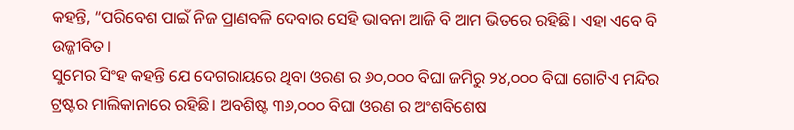କହନ୍ତି, “ପରିବେଶ ପାଇଁ ନିଜ ପ୍ରାଣବଳି ଦେବାର ସେହି ଭାବନା ଆଜି ବି ଆମ ଭିତରେ ରହିଛି। ଏହା ଏବେ ବି ଉଜ୍ଜୀବିତ।
ସୁମେର ସିଂହ କହନ୍ତି ଯେ ଦେଗରାୟରେ ଥିବା ଓରଣ ର ୬୦,୦୦୦ ବିଘା ଜମିରୁ ୨୪,୦୦୦ ବିଘା ଗୋଟିଏ ମନ୍ଦିର ଟ୍ରଷ୍ଟର ମାଲିକାନାରେ ରହିଛି। ଅବଶିଷ୍ଟ ୩୬,୦୦୦ ବିଘା ଓରଣ ର ଅଂଶବିଶେଷ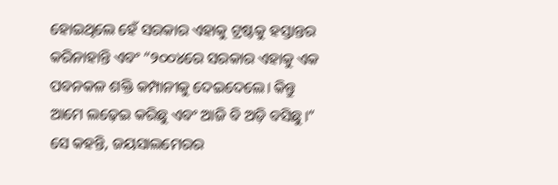ହୋଇଥିଲେ ହେଁ ସରକାର ଏହାକୁ ଟ୍ରଷ୍ଟକୁ ହସ୍ତାନ୍ତର କରିନାହାନ୍ତି ଏବଂ “୨୦୦୪ରେ ସରକାର ଏହାକୁ ଏକ ପବନକଳ ଶକ୍ତି କମ୍ପାନୀକୁ ଦେଇଦେଲେ। କିନ୍ତୁ ଆମେ ଲଢ଼େଇ କରିଛୁ ଏବଂ ଆଜି ବି ଅଡ଼ି ବସିଛୁ।”
ସେ କହନ୍ତି, ଜୟସାଲମେରର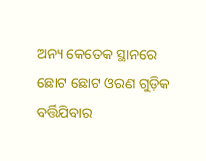ଅନ୍ୟ କେତେକ ସ୍ଥାନରେ ଛୋଟ ଛୋଟ ଓରଣ ଗୁଡ଼ିକ ବର୍ତ୍ତିଯିବାର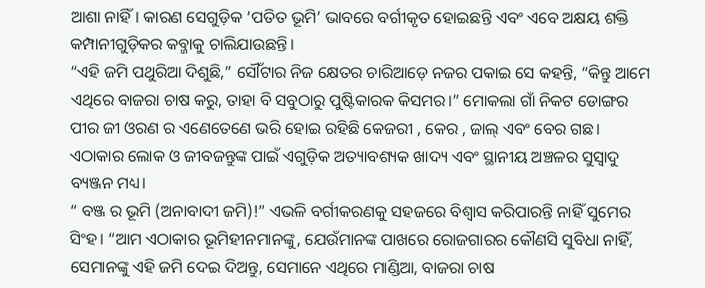ଆଶା ନାହିଁ। କାରଣ ସେଗୁଡ଼ିକ ‘ପତିତ ଭୂମି’ ଭାବରେ ବର୍ଗୀକୃତ ହୋଇଛନ୍ତି ଏବଂ ଏବେ ଅକ୍ଷୟ ଶକ୍ତି କମ୍ପାନୀଗୁଡ଼ିକର କବ୍ଜାକୁ ଚାଲିଯାଉଛନ୍ତି।
“ଏହି ଜମି ପଥୁରିଆ ଦିଶୁଛି,” ସୌଁଟାର ନିଜ କ୍ଷେତର ଚାରିଆଡ଼େ ନଜର ପକାଇ ସେ କହନ୍ତି, “କିନ୍ତୁ ଆମେ ଏଥିରେ ବାଜରା ଚାଷ କରୁ, ତାହା ବି ସବୁଠାରୁ ପୁଷ୍ଟିକାରକ କିସମର।” ମୋକଲା ଗାଁ ନିକଟ ଡୋଙ୍ଗର ପୀର ଜୀ ଓରଣ ର ଏଣେତେଣେ ଭରି ହୋଇ ରହିଛି କେଜରୀ , କେର , ଜାଲ୍ ଏବଂ ବେର ଗଛ। ଏଠାକାର ଲୋକ ଓ ଜୀବଜନ୍ତୁଙ୍କ ପାଇଁ ଏଗୁଡ଼ିକ ଅତ୍ୟାବଶ୍ୟକ ଖାଦ୍ୟ ଏବଂ ସ୍ଥାନୀୟ ଅଞ୍ଚଳର ସୁସ୍ୱାଦୁ ବ୍ୟଞ୍ଜନ ମଧ୍ୟ।
“ ବଞ୍ଜ ର ଭୂମି (ଅନାବାଦୀ ଜମି)!” ଏଭଳି ବର୍ଗୀକରଣକୁ ସହଜରେ ବିଶ୍ୱାସ କରିପାରନ୍ତି ନାହିଁ ସୁମେର ସିଂହ। “ଆମ ଏଠାକାର ଭୂମିହୀନମାନଙ୍କୁ, ଯେଉଁମାନଙ୍କ ପାଖରେ ରୋଜଗାରର କୌଣସି ସୁବିଧା ନାହିଁ, ସେମାନଙ୍କୁ ଏହି ଜମି ଦେଇ ଦିଅନ୍ତୁ, ସେମାନେ ଏଥିରେ ମାଣ୍ଡିଆ, ବାଜରା ଚାଷ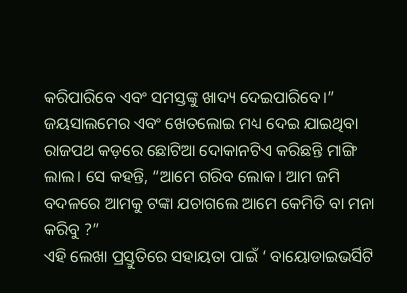କରିପାରିବେ ଏବଂ ସମସ୍ତଙ୍କୁ ଖାଦ୍ୟ ଦେଇପାରିବେ।”
ଜୟସାଲମେର ଏବଂ ଖେତଲୋଇ ମଧ୍ୟ ଦେଇ ଯାଇଥିବା ରାଜପଥ କଡ଼ରେ ଛୋଟିଆ ଦୋକାନଟିଏ କରିଛନ୍ତି ମାଙ୍ଗି ଲାଲ। ସେ କହନ୍ତି, “ଆମେ ଗରିବ ଲୋକ। ଆମ ଜମି ବଦଳରେ ଆମକୁ ଟଙ୍କା ଯଚାଗଲେ ଆମେ କେମିତି ବା ମନା କରିବୁ ?”
ଏହି ଲେଖା ପ୍ରସ୍ତୁତିରେ ସହାୟତା ପାଇଁ ‘ ବାୟୋଡାଇଭର୍ସିଟି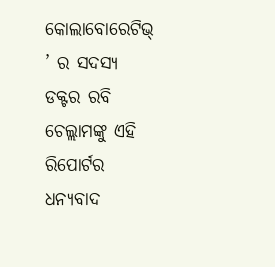କୋଲାବୋରେଟିଭ୍ ’ ର ସଦସ୍ୟ ଡକ୍ଟର ରବି ଚେଲ୍ଲାମଙ୍କୁ ଏହି ରିପୋର୍ଟର ଧନ୍ୟବାଦ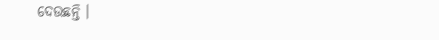ଦେଉଛନ୍ତି ।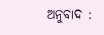ଅନୁବାଦ :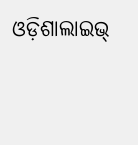ଓଡ଼ିଶାଲାଇଭ୍